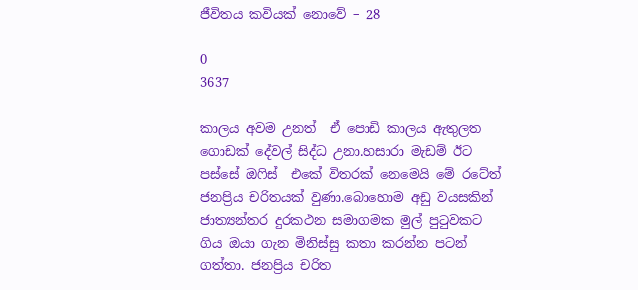ජීවිතය කවියක් නොවේ – 28

0
3637

කාලය අවම උනත්  ඒ පොඩි කාලය ඇතුලත ගොඩක් දේවල් සිද්ධ උනා.හසාරා මැඩම් ඊට පස්සේ ඔෆිස්  එකේ විතරක් නෙමෙයි මේ රටේත් ජනප්‍රිය චරිතයක් වුණා.බොහොම අඩු වයසකින් ජාත්‍යන්තර දුරකථන සමාගමක මුල් පුටුවකට ගිය ඔයා ගැන මිනිස්සු කතා කරන්න පටන් ගත්තා. ජනප්‍රිය චරිත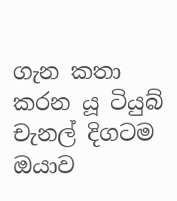ගැන කතා කරන යූ ටියුබ් චැනල් දිගටම ඔයාව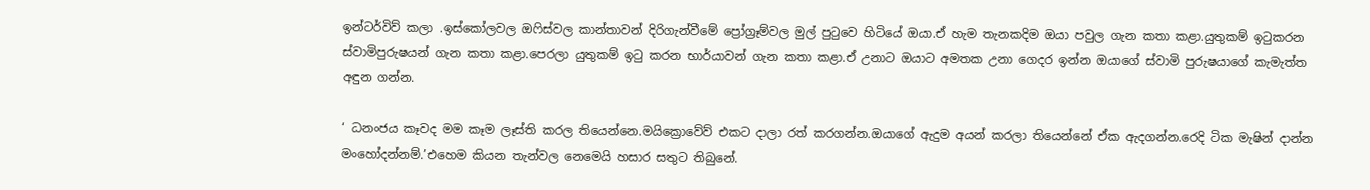ඉන්ටර්විව් කලා .ඉස්කෝලවල ඔෆිස්වල කාන්තාවන් දිරිගැන්වීමේ ප්‍රෝග්‍රෑම්වල මුල් පුටුවෙ හිටියේ ඔයා.ඒ හැම තැනකදිම ඔයා පවුල ගැන කතා කළා.යුතුකම් ඉටුකරන ස්වාමිපුරුෂයන් ගැන කතා කළා.පෙරලා යුතුකම් ඉටු කරන භාර්යාවන් ගැන කතා කළා.ඒ උනාට ඔයාට අමතක උනා ගෙදර ඉන්න ඔයාගේ ස්වාමි පුරුෂයාගේ කැමැත්ත අඳුන ගන්න.

‘ ධනංජය කෑවද මම කෑම ලෑස්ති කරල තියෙන්නෙ.මයික්‍රොවේව් එකට දාලා රත් කරගන්න.ඔයාගේ ඇදුම අයන් කරලා තියෙන්නේ ඒක ඇදගන්න.රෙදි ටික මැෂින් දාන්න මංහෝදන්නම්.’එහෙම කියන තැන්වල නෙමෙයි හසාර සතුට තිබුනේ.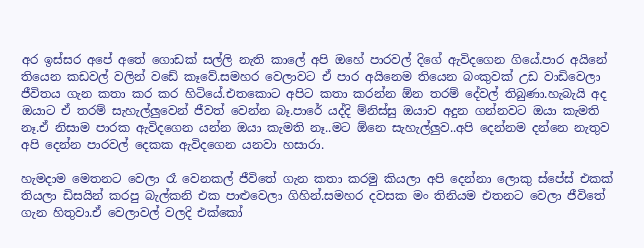අර ඉස්සර අපේ අතේ ගොඩක් සල්ලි නැති කාලේ අපි ඔහේ පාරවල් දිගේ ඇවිදගෙන ගියේ.පාර අයිනේ තියෙන කඩවල් වලින් වඩේ කෑවේ.සමහර වෙලාවට ඒ පාර අයිනෙම තියෙන බංකුවක් උඩ වාඩිවෙලා ජීවිතය ගැන කතා කර කර හිටියේ.එතකොට අපිට කතා කරන්න ඕන තරම් දේවල් තිබුණා.හැබැයි අද ඔයාට ඒ තරම් සැහැල්ලුවෙන් ජීවත් වෙන්න බෑ.පාරේ යද්දි ම්නිස්සු ඔයාව අදුන ගන්නවට ඔයා කැමති නෑ.ඒ නිසාම පාරක ඇවිදගෙන යන්න ඔයා කැමති නෑ..මට ඕනෙ සැහැල්ලුව..අපි දෙන්නම දන්නෙ නැතුව අපි දෙන්න පාරවල් දෙකක ඇවිදගෙන යනවා හසාරා.

හැමදාම මෙතනට වෙලා රෑ වෙනකල් ජීවිතේ ගැන කතා කරමු කියලා අපි දෙන්නා ලොකු ස්පේස් එකක් තියලා ඩිසයින් කරපු බැල්කනි එක පාළුවෙලා ගිහින්.සමහර දවසක මං තිනියම එතනට වෙලා ජීවිතේ ගැන හිතුවා.ඒ වෙලාවල් වලදි එක්කෝ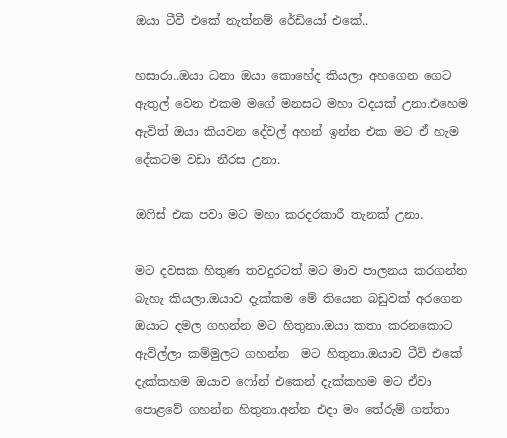ඔයා ටීවී එකේ නැත්නම් රේඩියෝ එකේ..

හසාරා..ඔයා ධනා ඔයා කොහේද කියලා අහගෙන ගෙට ඇතුල් වෙන එකම මගේ මනසට මහා වදයක් උනා.එහෙම ඇවිත් ඔයා කියවන දේවල් අහන් ඉන්න එක මට ඒ හැම දේකටම වඩා නීරස උනා.

ඔෆිස් එක පවා මට මහා කරදරකාරී තැනක් උනා.

මට දවසක හිතුණ තවදුරටත් මට මාව පාලනය කරගන්න බැහැ කියලා.ඔයාව දැක්කම මේ තියෙන බඩුවක් අරගෙන ඔයාට දමල ගහන්න මට හිතුනා.ඔයා කතා කරනකොට ඇවිල්ලා කම්මුලට ගහන්න  මට හිතුනා.ඔයාව ටීවි එකේ දැක්කහම ඔයාව ෆෝන් එකෙන් දැක්කහම මට ඒවා පොළවේ ගහන්න හිතුනා.අන්න එදා මං තේරුම් ගත්තා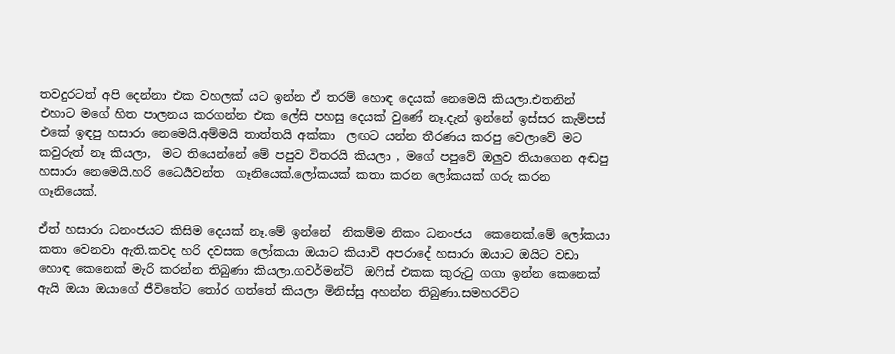තවදුරටත් අපි දෙන්නා එක වහලක් යට ඉන්න ඒ තරම් හොඳ දෙයක් නෙමෙයි කියලා.එතනින් එහාට මගේ හිත පාලනය කරගන්න එක ලේසි පහසු දෙයක් වුණේ නෑ.දැන් ඉන්නේ ඉස්සර කැම්පස් එකේ ඉඳපු හසාරා නෙමෙයි.අම්මයි තාත්තයි අක්කා  ලඟට යන්න තීරණය කරපු වෙලාවේ මට කවුරුත් නෑ කියලා,  මට තියෙන්නේ මේ පපුව විතරයි කියලා , මගේ පපුවේ ඔලුව තියාගෙන අඬපු හසාරා නෙමෙයි.හරි ධෛර්‍යවන්ත  ගෑනියෙක්.ලෝකයක් කතා කරන ලෝකයක් ගරු කරන ගෑනියෙක්.

ඒත් හසාරා ධනංජයට කිසිම දෙයක් නෑ.මේ ඉන්නේ  නිකම්ම නිකං ධනංජය  කෙනෙක්.මේ ලෝකයා කතා වෙනවා ඇති.කවද හරි දවසක ලෝකයා ඔයාට කියාවි අපරාදේ හසාරා ඔයාට ඔයිට වඩා හොඳ කෙනෙක් මැරි කරන්න තිබුණා කියලා.ගවර්මන්ට්  ඔෆිස් එකක කුරුටු ගගා ඉන්න කෙනෙක් ඇයි ඔයා ඔයාගේ ජීවිතේට තෝර ගත්තේ කියලා මිනිස්සු අහන්න තිබුණා.සමහරවිට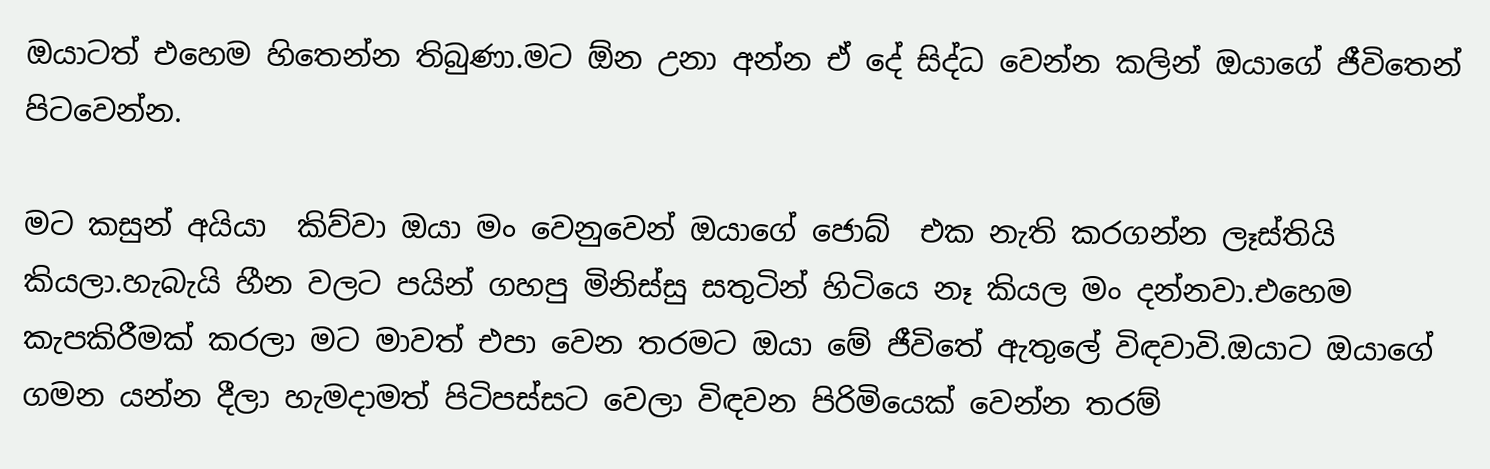ඔයාටත් එහෙම හිතෙන්න තිබුණා.මට ඕන උනා අන්න ඒ දේ සිද්ධ වෙන්න කලින් ඔයාගේ ජීවිතෙන් පිටවෙන්න.

මට කසුන් අයියා  කිව්වා ඔයා මං වෙනුවෙන් ඔයාගේ ජොබ්  එක නැති කරගන්න ලෑස්තියි කියලා.හැබැයි හීන වලට පයින් ගහපු මිනිස්සු සතුටින් හිටියෙ නෑ කියල මං දන්නවා.එහෙම කැපකිරීමක් කරලා මට මාවත් එපා වෙන තරමට ඔයා මේ ජීවිතේ ඇතුලේ විඳවාවි.ඔයාට ඔයාගේ ගමන යන්න දීලා හැමදාමත් පිටිපස්සට වෙලා විඳවන පිරිමියෙක් වෙන්න තරම්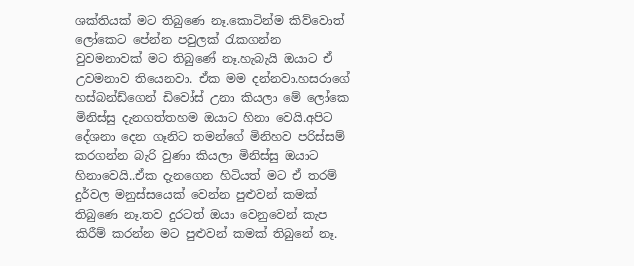ශක්තියක් මට තිබුණෙ නෑ.කොටින්ම කිව්වොත් ලෝකෙට පේන්න පවුලක් රැකගන්න වුවමනාවක් මට තිබුණේ නෑ.හැබැයි ඔයාට ඒ උවමනාව තියෙනවා. ඒක මම දන්නවා.හසරාගේ  හස්බන්ඩ්ගෙන් ඩිවෝස් උනා කියලා මේ ලෝකෙ මිනිස්සු දැනගත්තහම ඔයාට හිනා වෙයි.අපිට දේශනා දෙන ගෑනිට තමන්ගේ මිනිහව පරිස්සම් කරගන්න බැරි වුණා කියලා මිනිස්සු ඔයාට හිනාවෙයි..ඒක දැනගෙන හිටියත් මට ඒ තරම් දුර්වල මනුස්සයෙක් වෙන්න පුළුවන් කමක් තිබුණෙ නෑ.තව දුරටත් ඔයා වෙනුවෙන් කැප කිරීම් කරන්න මට පුළුවන් කමක් තිබුනේ නෑ.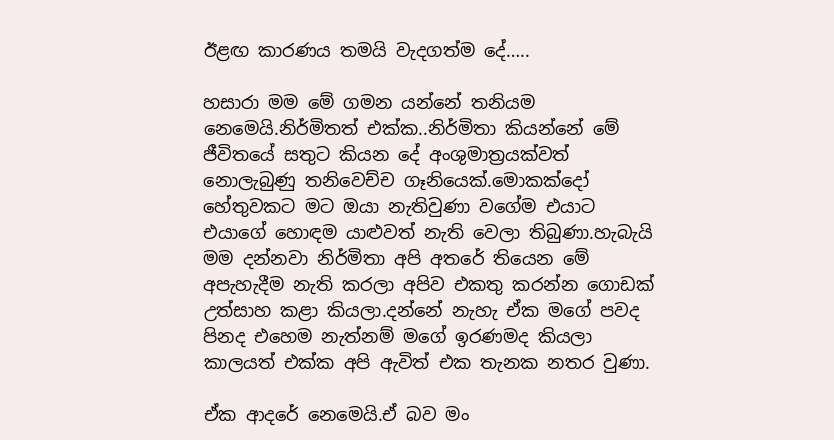ඊළඟ කාරණය තමයි වැදගත්ම දේ…..

හසාරා මම මේ ගමන යන්නේ තනියම නෙමෙයි.නිර්මිතත් එක්ක..නිර්මිතා කියන්නේ මේ ජීවිතයේ සතුට කියන දේ අංශුමාත්‍රයක්වත් නොලැබුණු තනිවෙච්ච ගෑනියෙක්.මොකක්දෝ හේතුවකට මට ඔයා නැතිවුණා වගේම එයාට එයාගේ හොඳම යාළුවත් නැති වෙලා තිබුණා.හැබැයි මම දන්නවා නිර්මිතා අපි අතරේ තියෙන මේ අපැහැදීම නැති කරලා අපිව එකතු කරන්න ගොඩක් උත්සාහ කළා කියලා.දන්නේ නැහැ ඒක මගේ පවද පිනද එහෙම නැත්නම් මගේ ඉරණමද කියලා කාලයත් එක්ක අපි ඇවිත් එක තැනක නතර වුණා.

ඒක ආදරේ නෙමෙයි.ඒ බව මං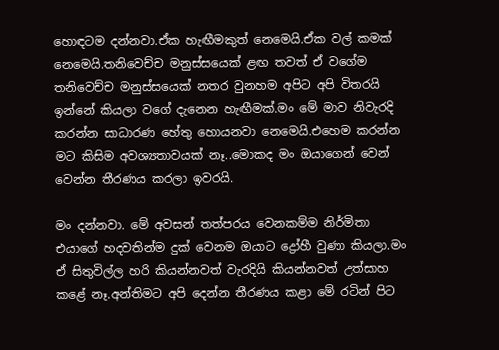හොඳටම දන්නවා.ඒක හැඟීමකුත් නෙමෙයි.ඒක වල් කමක් නෙමෙයි.තනිවෙච්ච මනුස්සයෙක් ළඟ තවත් ඒ වගේම තනිවෙච්ච මනුස්සයෙක් නතර වුනහම අපිට අපි විතරයි ඉන්නේ කියලා වගේ දැනෙන හැඟීමක්.මං මේ මාව නිවැරදි කරන්න සාධාරණ හේතු හොයනවා නෙමෙයි.එහෙම කරන්න මට කිසිම අවශ්‍යතාවයක් නෑ..මොකද මං ඔයාගෙන් වෙන් වෙන්න තීරණය කරලා ඉවරයි.

මං දන්නවා. මේ අවසන් තත්පරය වෙනකම්ම නිර්මිතා එයාගේ හදවතින්ම දුක් වෙනම ඔයාට ද්‍රෝහී වුණා කියලා.මං ඒ සිතුවිල්ල හරි කියන්නවත් වැරදියි කියන්නවත් උත්සාහ කළේ නෑ.අන්තිමට අපි දෙන්න තීරණය කළා මේ රටින් පිට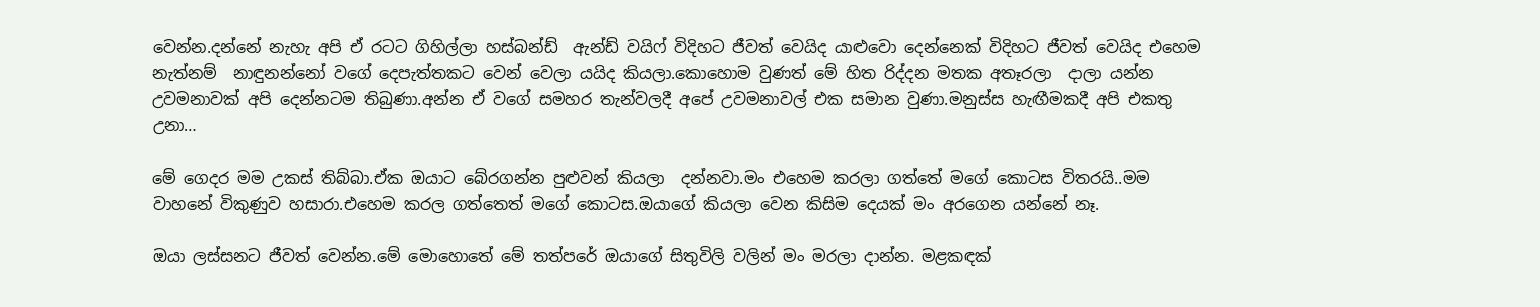වෙන්න.දන්නේ නැහැ අපි ඒ රටට ගිහිල්ලා හස්බන්ඩ්  ඇන්ඩ් වයිෆ් විදිහට ජීවත් වෙයිද යාළුවො දෙන්නෙක් විදිහට ජීවත් වෙයිද එහෙම නැත්නම්  නාඳුනන්නෝ වගේ දෙපැත්තකට වෙන් වෙලා යයිද කියලා.කොහොම වුණත් මේ හිත රිද්දන මතක අතෑරලා  දාලා යන්න උවමනාවක් අපි දෙන්නටම තිබුණා.අන්න ඒ වගේ සමහර තැන්වලදී අපේ උවමනාවල් එක සමාන වුණා.මනුස්ස හැඟීමකදී අපි එකතු උනා…

මේ ගෙදර මම උකස් තිබ්බා.ඒක ඔයාට බේරගන්න පුළුවන් කියලා  දන්නවා.මං එහෙම කරලා ගත්තේ මගේ කොටස විතරයි..මම වාහනේ විකුණුව හසාරා.එහෙම කරල ගත්තෙත් මගේ කොටස.ඔයාගේ කියලා වෙන කිසිම දෙයක් මං අරගෙන යන්නේ නෑ.

ඔයා ලස්සනට ජීවත් වෙන්න.මේ මොහොතේ මේ තත්පරේ ඔයාගේ සිතුවිලි වලින් මං මරලා දාන්න. මළකඳක්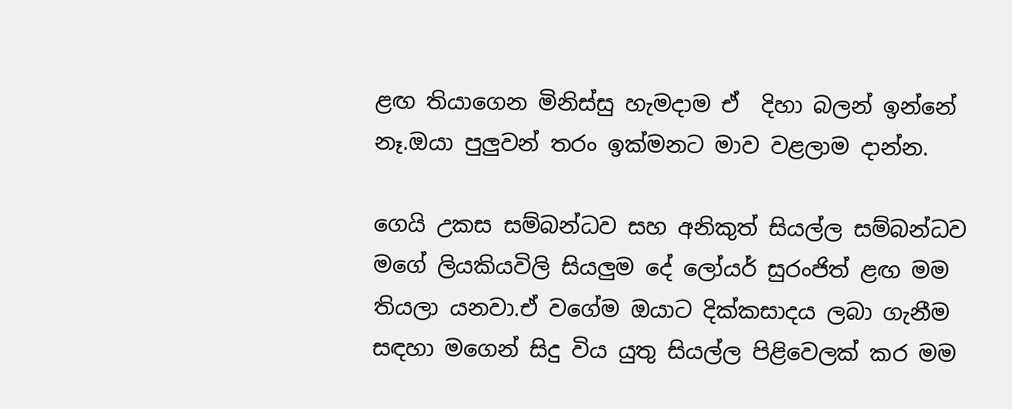ළඟ තියාගෙන මිනිස්සු හැමදාම ඒ  දිහා බලන් ඉන්නේ නෑ.ඔයා පුලුවන් තරං ඉක්මනට මාව වළලාම දාන්න.

ගෙයි උකස සම්බන්ධව සහ අනිකුත් සියල්ල සම්බන්ධව මගේ ලියකියවිලි සියලුම දේ ලෝයර් සුරංජිත් ළඟ මම තියලා යනවා.ඒ වගේම ඔයාට දික්කසාදය ලබා ගැනීම සඳහා මගෙන් සිදු විය යුතු සියල්ල පිළිවෙලක් කර මම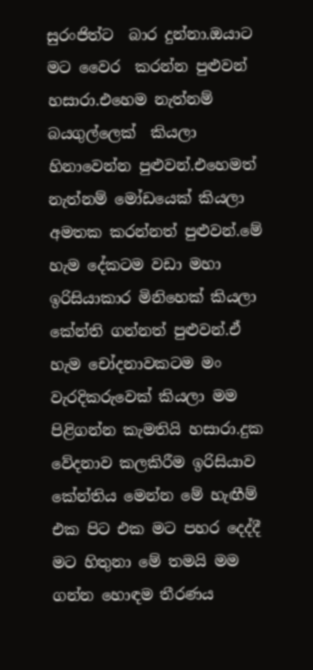සුරංජිත්ට  බාර දුන්නා.ඔයාට මට වෛර  කරන්න පුළුවන් හසාරා.එහෙම නැත්නම් බයගුල්ලෙක්  කියලා හිනාවෙන්න පුළුවන්.එහෙමත් නැත්නම් මෝඩයෙක් කියලා අමතක කරන්නත් පුළුවන්.මේ හැම දේකටම වඩා මහා ඉරිසියාකාර මිනිහෙක් කියලා කේන්ති ගන්නත් පුළුවන්.ඒ හැම චෝදනාවකටම මං වැරදිකරුවෙක් කියලා මම පිළිගන්න කැමතියි හසාරා.දුක වේදනාව කලකිරීම ඉරිසියාව කේන්තිය මෙන්න මේ හැඟීම් එක පිට එක මට පහර දෙද්දී මට හිතුනා මේ තමයි මම ගන්න හොඳම තීරණය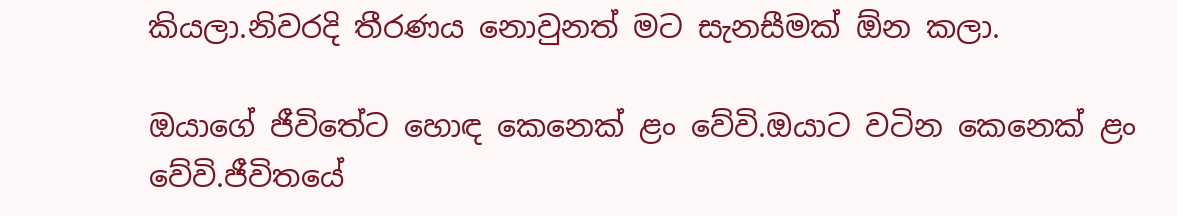කියලා.නිවරදි තීරණය නොවුනත් මට සැනසීමක් ඕන කලා.

ඔයාගේ ජීවිතේට හොඳ කෙනෙක් ළං වේවි.ඔයාට වටින කෙනෙක් ළං වේවි.ජීවිතයේ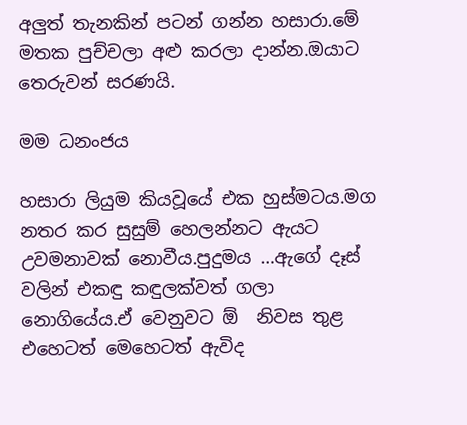අලුත් තැනකින් පටන් ගන්න හසාරා.මේ මතක පුච්චලා අළු කරලා දාන්න.ඔයාට තෙරුවන් සරණයි.

මම ධනංජය

හසාරා ලියුම කියවූයේ එක හුස්මටය.මග නතර කර සුසුම් හෙලන්නට ඇයට උවමනාවක් නොවීය.පුදුමය …ඇගේ දෑස් වලින් එකඳු කඳුලක්වත් ගලා  නොගියේය.ඒ වෙනුවට ඕ  නිවස තුළ එහෙටත් මෙහෙටත් ඇවිද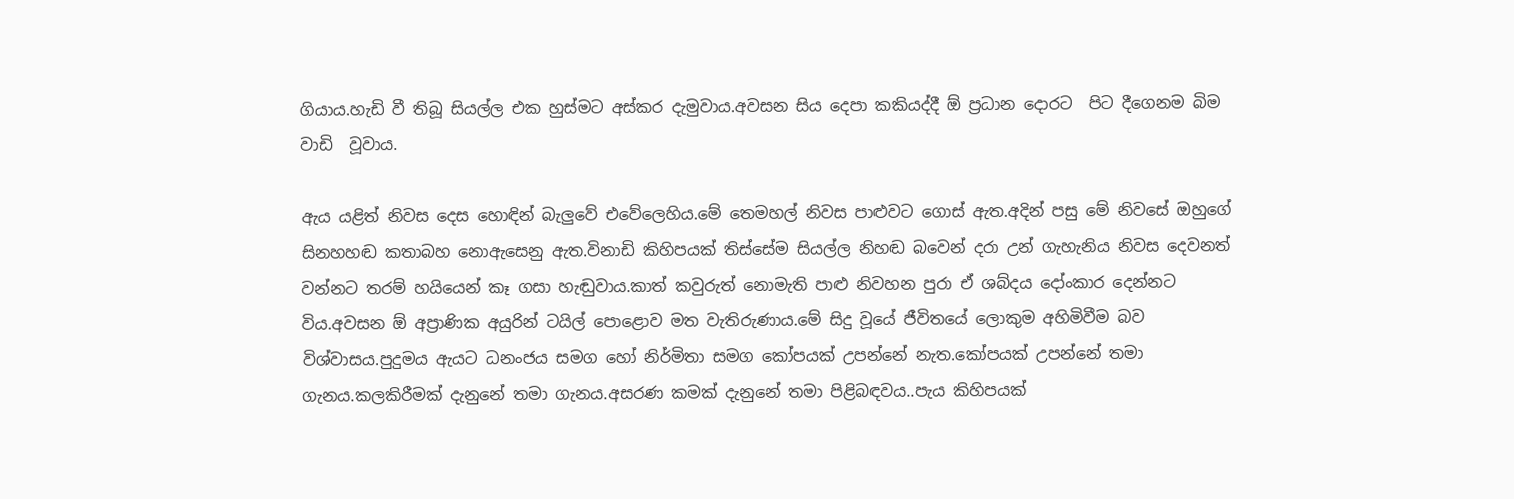ගියාය.හැඩි වී තිබූ සියල්ල එක හුස්මට අස්කර දැමුවාය.අවසන සිය දෙපා කකියද්දී ඕ ප්‍රධාන දොරට  පිට දීගෙනම බිම වාඩි  වූවාය.

ඇය යළිත් නිවස දෙස හොඳින් බැලුවේ එවේලෙහිය.මේ තෙමහල් නිවස පාළුවට ගොස් ඇත.අදින් පසු මේ නිවසේ ඔහුගේ සිනහහඬ කතාබහ නොඇසෙනු ඇත.විනාඩි කිහිපයක් තිස්සේම සියල්ල නිහඬ බවෙන් දරා උන් ගැහැනිය නිවස දෙවනත් වන්නට තරම් හයියෙන් කෑ ගසා හැඬුවාය.කාත් කවුරුත් නොමැති පාළු නිවහන පුරා ඒ ශබ්දය දෝංකාර දෙන්නට විය.අවසන ඕ අප්‍රාණික අයුරින් ටයිල් පොළොව මත වැතිරුණාය.මේ සිදු වූයේ ජීවිතයේ ලොකුම අහිමිවීම බව විශ්වාසය.පුදුමය ඇයට ධනංජය සමග හෝ නිර්මිතා සමග කෝපයක් උපන්නේ නැත.කෝපයක් උපන්නේ තමා ගැනය.කලකිරීමක් දැනුනේ තමා ගැනය.අසරණ කමක් දැනුනේ තමා පිළිබඳවය..පැය කිහිපයක්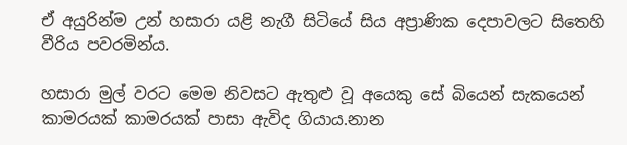ඒ අයුරින්ම උන් හසාරා යළි නැගී සිටියේ සිය අප්‍රාණික දෙපාවලට සිතෙහි වීරිය පවරමින්ය.

හසාරා මුල් වරට මෙම නිවසට ඇතුළු වූ අයෙකු සේ බියෙන් සැකයෙන් කාමරයක් කාමරයක් පාසා ඇවිද ගියාය.නාන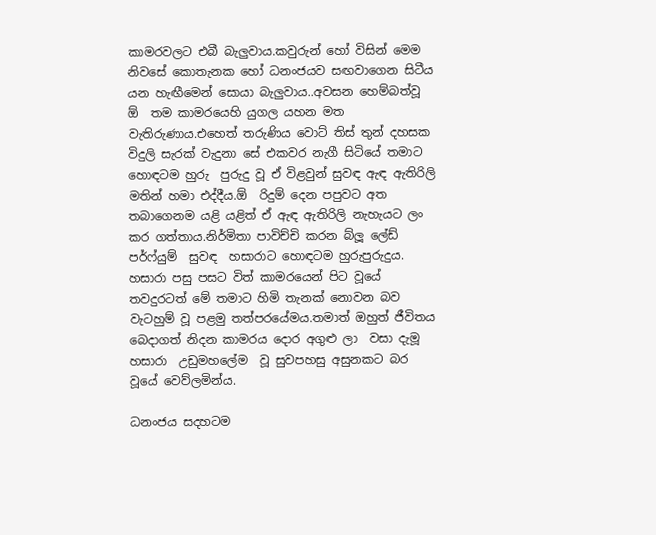කාමරවලට එබී බැලුවාය.කවුරුන් හෝ විසින් මෙම නිවසේ කොතැනක හෝ ධනංජයව සඟවාගෙන සිටීය යන හැඟීමෙන් සොයා බැලුවාය..අවසන හෙම්බත්වූ ඕ  තම කාමරයෙහි යුගල යහන මත වැතිරුණාය.එහෙත් තරුණිය වොට් තිස් තුන් දහසක විදුලි සැරක් වැදුනා සේ එකවර නැගී සිටියේ තමාට හොඳටම හුරු  පුරුදු වූ ඒ විළවුන් සුවඳ ඇඳ ඇතිරිලි මතින් හමා එද්දීය.ඕ  රිදුම් දෙන පපුවට අත තබාගෙනම යළි යළිත් ඒ ඇඳ ඇතිරිලි නැහැයට ලං කර ගත්තාය.නිර්මිතා පාවිච්චි කරන බ්ලූ ලේඩ් පර්ෆ්යුම්  සුවඳ  හසාරාට හොඳටම හුරුපුරුදුය. හසාරා පසු පසට විත් කාමරයෙන් පිට වූයේ තවදුරටත් මේ තමාට හිමි තැනක් නොවන බව වැටහුම් වූ පළමු තත්පරයේමය.තමාත් ඔහුත් ජීවිතය බෙදාගත් නිදන කාමරය දොර අගුළු ලා  වසා දැමූ හසාරා  උඩුමහලේම  වූ සුවපහසු අසුනකට බර වූයේ වෙව්ලමින්ය.

ධනංජය සදහටම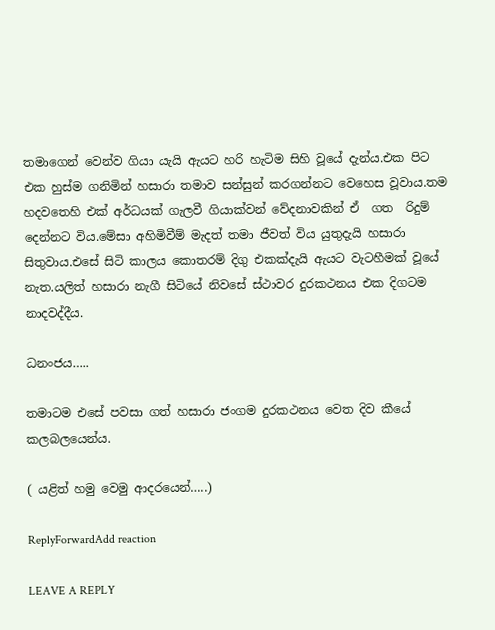තමාගෙන් වෙන්ව ගියා යැයි ඇයට හරි හැටිම සිහි වූයේ දැන්ය.එක පිට එක හුස්ම ගනිමින් හසාරා තමාව සන්සුන් කරගන්නට වෙහෙස වූවාය.තම හදවතෙහි එක් අර්ධයක් ගැලවී ගියාක්වන් වේදනාවකින් ඒ  ගත  රිදුම් දෙන්නට විය.මේසා අහිමිවීම් මැදත් තමා ජීවත් විය යුතුදැයි හසාරා සිතුවාය.එසේ සිටි කාලය කොතරම් දිගු එකක්දැයි ඇයට වැටහීමක් වූයේ නැත.යලිත් හසාරා නැගී සිටියේ නිවසේ ස්ථාවර දුරකථනය එක දිගටම නාදවද්දීය.

ධනංජය…..

තමාටම එසේ පවසා ගත් හසාරා ජංගම දුරකථනය වෙත දිව කීයේ කලබලයෙන්ය.

( යළිත් හමු වෙමු ආදරයෙන්…..)

ReplyForwardAdd reaction

LEAVE A REPLY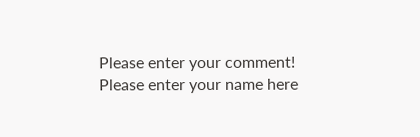Please enter your comment!
Please enter your name here